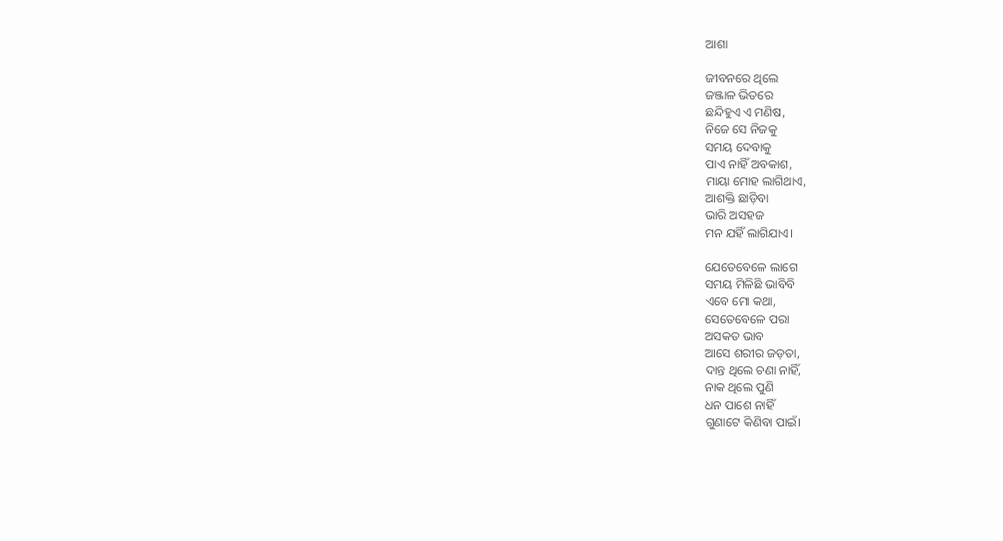ଆଶା

ଜୀବନରେ ଥିଲେ
ଜଞ୍ଜାଳ ଭିତରେ
ଛନ୍ଦିହୁଏ ଏ ମଣିଷ,
ନିଜେ ସେ ନିଜକୁ
ସମୟ ଦେବାକୁ
ପାଏ ନାହିଁ ଅବକାଶ,
ମାୟା ମୋହ ଲାଗିଥାଏ,
ଆଶକ୍ତି ଛାଡ଼ିବା
ଭାରି ଅସହଜ
ମନ ଯହିଁ ଲାଗିଯାଏ।

ଯେତେବେଳେ ଲାଗେ
ସମୟ ମିଳିଛି ଭାବିବି
ଏବେ ମୋ କଥା,
ସେତେବେଳେ ପରା
ଅସକତ ଭାବ
ଆସେ ଶରୀର ଜଡ଼ତା,
ଦାନ୍ତ ଥିଲେ ଚଣା ନାହିଁ,
ନାକ ଥିଲେ ପୁଣି
ଧନ ପାଶେ ନାହିଁ
ଗୁଣାଟେ କିଣିବା ପାଇଁ।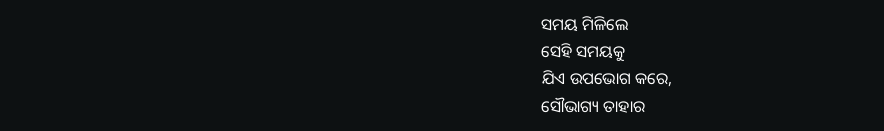ସମୟ ମିଳିଲେ
ସେହି ସମୟକୁ
ଯିଏ ଉପଭୋଗ କରେ,
ସୌଭାଗ୍ୟ ତାହାର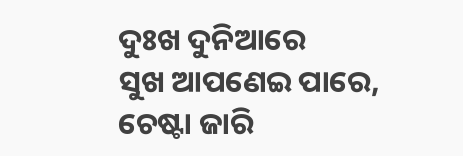ଦୁଃଖ ଦୁନିଆରେ
ସୁଖ ଆପଣେଇ ପାରେ,
ଚେଷ୍ଟା ଜାରି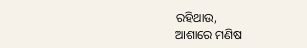ରହିଥାଉ,
ଆଶାରେ ମଣିଷ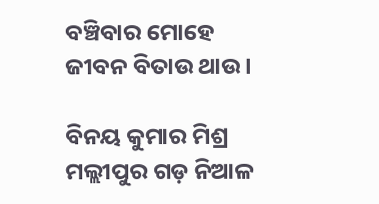ବଞ୍ଚିବାର ମୋହେ
ଜୀବନ ବିତାଉ ଥାଉ।

ବିନୟ କୁମାର ମିଶ୍ର
ମଲ୍ଲୀପୁର ଗଡ଼ ନିଆଳ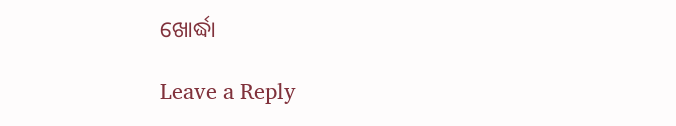ଖୋର୍ଦ୍ଧା

Leave a Reply